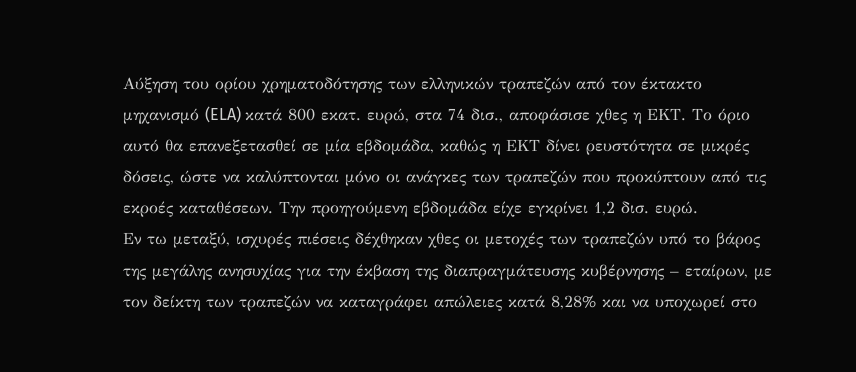Αύξηση του ορίου χρηματοδότησης των ελληνικών τραπεζών από τον έκτακτο μηχανισμό (ELA) κατά 800 εκατ. ευρώ, στα 74 δισ., αποφάσισε χθες η ΕΚΤ. Το όριο αυτό θα επανεξετασθεί σε μία εβδομάδα, καθώς η ΕΚΤ δίνει ρευστότητα σε μικρές δόσεις, ώστε να καλύπτονται μόνο οι ανάγκες των τραπεζών που προκύπτουν από τις εκροές καταθέσεων. Την προηγούμενη εβδομάδα είχε εγκρίνει 1,2 δισ. ευρώ.
Εν τω μεταξύ, ισχυρές πιέσεις δέχθηκαν χθες οι μετοχές των τραπεζών υπό το βάρος της μεγάλης ανησυχίας για την έκβαση της διαπραγμάτευσης κυβέρνησης – εταίρων, με τον δείκτη των τραπεζών να καταγράφει απώλειες κατά 8,28% και να υποχωρεί στο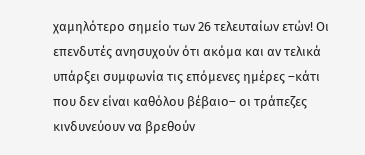χαμηλότερο σημείο των 26 τελευταίων ετών! Οι επενδυτές ανησυχούν ότι ακόμα και αν τελικά υπάρξει συμφωνία τις επόμενες ημέρες –κάτι που δεν είναι καθόλου βέβαιο– οι τράπεζες κινδυνεύουν να βρεθούν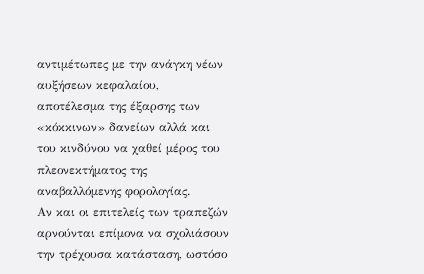αντιμέτωπες με την ανάγκη νέων αυξήσεων κεφαλαίου, αποτέλεσμα της έξαρσης των «κόκκινων» δανείων αλλά και του κινδύνου να χαθεί μέρος του πλεονεκτήματος της αναβαλλόμενης φορολογίας.
Αν και οι επιτελείς των τραπεζών αρνούνται επίμονα να σχολιάσουν την τρέχουσα κατάσταση, ωστόσο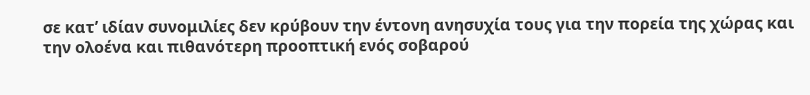σε κατ’ ιδίαν συνομιλίες δεν κρύβουν την έντονη ανησυχία τους για την πορεία της χώρας και την ολοένα και πιθανότερη προοπτική ενός σοβαρού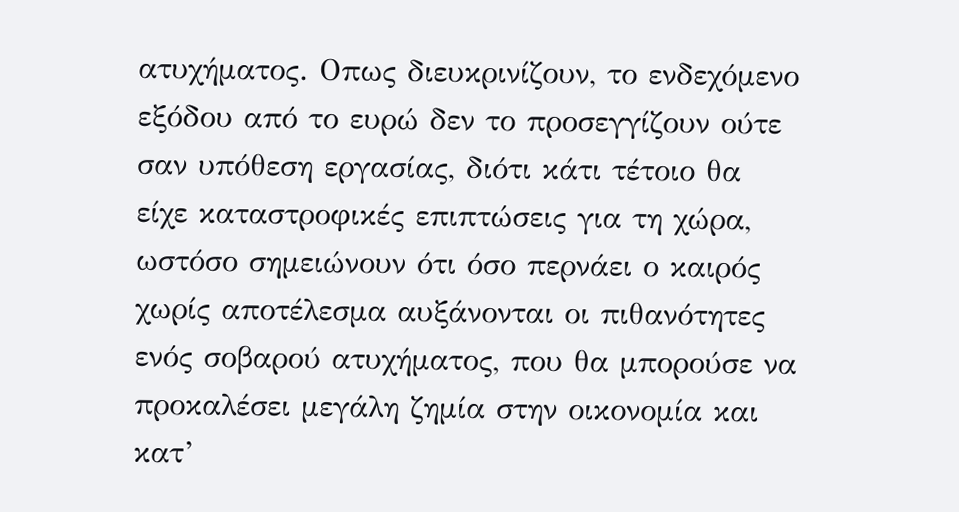ατυχήματος. Οπως διευκρινίζουν, το ενδεχόμενο εξόδου από το ευρώ δεν το προσεγγίζουν ούτε σαν υπόθεση εργασίας, διότι κάτι τέτοιο θα είχε καταστροφικές επιπτώσεις για τη χώρα, ωστόσο σημειώνουν ότι όσο περνάει ο καιρός χωρίς αποτέλεσμα αυξάνονται οι πιθανότητες ενός σοβαρού ατυχήματος, που θα μπορούσε να προκαλέσει μεγάλη ζημία στην οικονομία και κατ’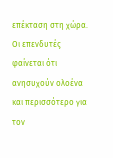επέκταση στη χώρα.
Οι επενδυτές φαίνεται ότι ανησυχούν ολοένα και περισσότερο για τον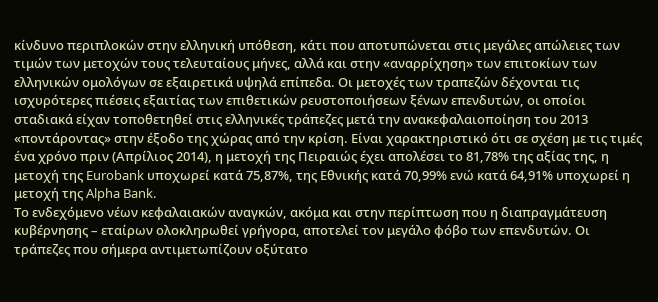κίνδυνο περιπλοκών στην ελληνική υπόθεση, κάτι που αποτυπώνεται στις μεγάλες απώλειες των τιμών των μετοχών τους τελευταίους μήνες, αλλά και στην «αναρρίχηση» των επιτοκίων των ελληνικών ομολόγων σε εξαιρετικά υψηλά επίπεδα. Οι μετοχές των τραπεζών δέχονται τις ισχυρότερες πιέσεις εξαιτίας των επιθετικών ρευστοποιήσεων ξένων επενδυτών, οι οποίοι σταδιακά είχαν τοποθετηθεί στις ελληνικές τράπεζες μετά την ανακεφαλαιοποίηση του 2013 «ποντάροντας» στην έξοδο της χώρας από την κρίση. Είναι χαρακτηριστικό ότι σε σχέση με τις τιμές ένα χρόνο πριν (Απρίλιος 2014), η μετοχή της Πειραιώς έχει απολέσει το 81,78% της αξίας της, η μετοχή της Eurobank υποχωρεί κατά 75,87%, της Εθνικής κατά 70,99% ενώ κατά 64,91% υποχωρεί η μετοχή της Alpha Bank.
Το ενδεχόμενο νέων κεφαλαιακών αναγκών, ακόμα και στην περίπτωση που η διαπραγμάτευση κυβέρνησης – εταίρων ολοκληρωθεί γρήγορα, αποτελεί τον μεγάλο φόβο των επενδυτών. Οι τράπεζες που σήμερα αντιμετωπίζουν οξύτατο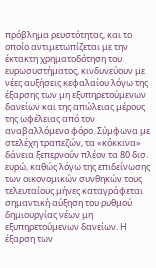πρόβλημα ρευστότητας, και το οποίο αντιμετωπίζεται με την έκτακτη χρηματοδότηση του ευρωσυστήματος, κινδυνεύουν με νέες αυξήσεις κεφαλαίου λόγω της έξαρσης των μη εξυπηρετούμενων δανείων και της απώλειας μέρους της ωφέλειας από τον αναβαλλόμενο φόρο. Σύμφωνα με στελέχη τραπεζών, τα «κόκκινα» δάνεια ξεπερνούν πλέον τα 80 δισ. ευρώ, καθώς λόγω της επιδείνωσης των οικονομικών συνθηκών τους τελευταίους μήνες καταγράφεται σημαντική αύξηση του ρυθμού δημιουργίας νέων μη εξυπηρετούμενων δανείων. Η έξαρση των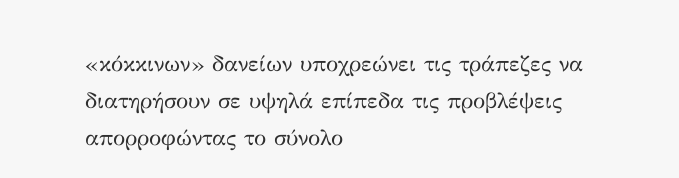«κόκκινων» δανείων υποχρεώνει τις τράπεζες να διατηρήσουν σε υψηλά επίπεδα τις προβλέψεις απορροφώντας το σύνολο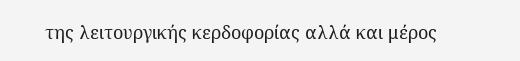της λειτουργικής κερδοφορίας αλλά και μέρος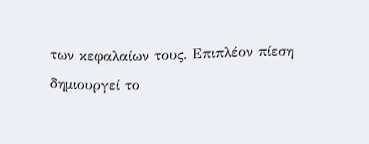των κεφαλαίων τους. Επιπλέον πίεση δημιουργεί το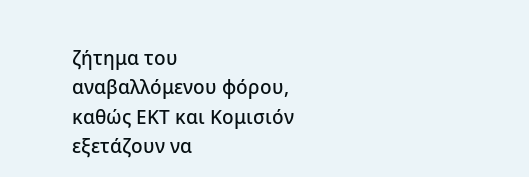ζήτημα του αναβαλλόμενου φόρου, καθώς ΕΚΤ και Κομισιόν εξετάζουν να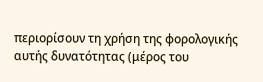περιορίσουν τη χρήση της φορολογικής αυτής δυνατότητας (μέρος του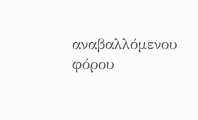αναβαλλόμενου φόρου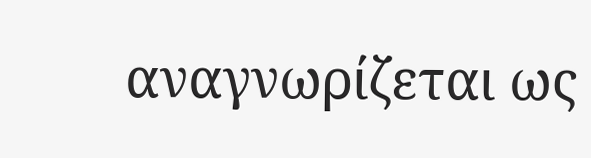αναγνωρίζεται ως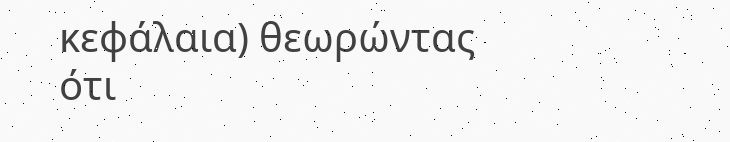κεφάλαια) θεωρώντας ότι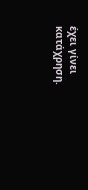έχει γίνει κατάχρηση.